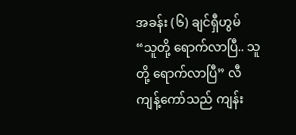အခန်း (၆) ချင်ရှီဟွမ်
“သူတို့ ရောက်လာပြီ.. သူတို့ ရောက်လာပြီ” လီကျန့်ကော်သည် ကျန်း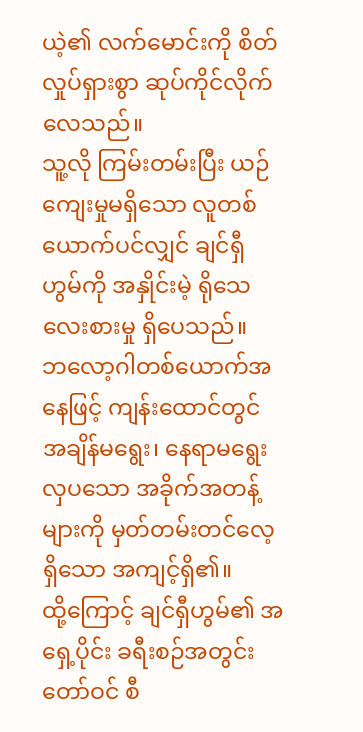ယဲ့၏ လက်မောင်းကို စိတ်လှုပ်ရှားစွာ ဆုပ်ကိုင်လိုက်လေသည်။
သူ့လို ကြမ်းတမ်းပြီး ယဉ်ကျေးမှုမရှိသော လူတစ်ယောက်ပင်လျှင် ချင်ရှီဟွမ်ကို အနှိုင်းမဲ့ ရိုသေလေးစားမှု ရှိပေသည်။
ဘလော့ဂါတစ်ယောက်အနေဖြင့် ကျန်းထောင်တွင် အချိန်မရွေး၊ နေရာမရွေး လှပသော အခိုက်အတန့်များကို မှတ်တမ်းတင်လေ့ရှိသော အကျင့်ရှိ၏။
ထို့ကြောင့် ချင်ရှီဟွမ်၏ အရှေ့ပိုင်း ခရီးစဉ်အတွင်း တော်ဝင် စီ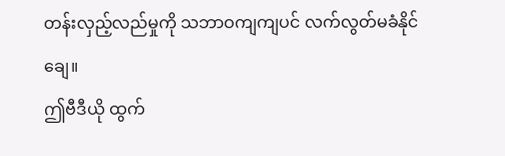တန်းလှည့်လည်မှုကို သဘာဝကျကျပင် လက်လွတ်မခံနိုင်ချေ။
ဤဗီဒီယို ထွက်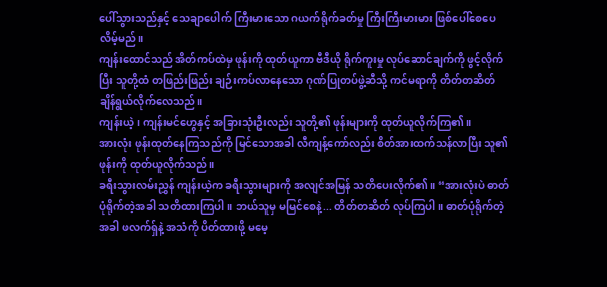ပေါ်သွားသည်နှင့် သေချာပေါက် ကြီးမားသော ဂယက်ရိုက်ခတ်မှု ကြီးကြီးမားမား ဖြစ်ပေါ်စေပေလိမ့်မည်။
ကျန်းထောင်သည် အိတ်ကပ်ထဲမှ ဖုန်းကို ထုတ်ယူကာ ဗီဒီယို ရိုက်ကူးမှု လုပ်ဆောင်ချက်ကို ဖွင့်လိုက်ပြီး သူတို့ထံ တဖြည်းဖြည်း ချဉ်းကပ်လာနေသော ဂုဏ်ပြုတပ်ဖွဲ့ဆီသို့ ကင်မရာကို တိတ်တဆိတ် ချိန်ရွယ်လိုက်လေသည်။
ကျန်းယဲ့၊ ကျန်းမင်ဟွေနှင့် အခြားသုံးဦးလည်း သူတို့၏ ဖုန်းများကို ထုတ်ယူလိုက်ကြ၏။
အားလုံး ဖုန်းထုတ်နေကြသည်ကို မြင်သောအခါ လီကျန့်ကော်လည်း စိတ်အားထက်သန်လာပြီး သူ၏ ဖုန်းကို ထုတ်ယူလိုက်သည်။
ခရီးသွားလမ်းညွှန် ကျန်းယဲ့က ခရီးသွားများကို အလျင်အမြန် သတိပေးလိုက်၏။ “အားလုံးပဲ ဓာတ်ပုံရိုက်တဲ့အခါ သတိထားကြပါ။ ဘယ်သူမှ မမြင်စေနဲ့... တိတ်တဆိတ် လုပ်ကြပါ။ ဓာတ်ပုံရိုက်တဲ့အခါ ဖလက်ရှ်နဲ့ အသံကို ပိတ်ထားဖို့ မမေ့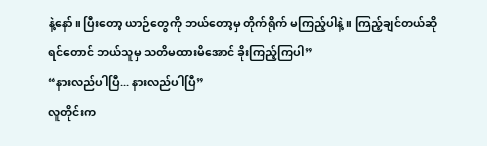နဲ့နော်။ ပြီးတော့ ယာဉ်တွေကို ဘယ်တော့မှ တိုက်ရိုက် မကြည့်ပါနဲ့။ ကြည့်ချင်တယ်ဆိုရင်တောင် ဘယ်သူမှ သတိမထားမိအောင် ခိုးကြည့်ကြပါ”
“နားလည်ပါပြီ... နားလည်ပါပြီ”
လူတိုင်းက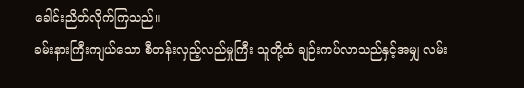ခေါင်းညိတ်လိုက်ကြသည်။
ခမ်းနားကြီးကျယ်သော စီတန်းလှည့်လည်မှုကြီး သူတို့ထံ ချဉ်းကပ်လာသည်နှင့်အမျှ လမ်း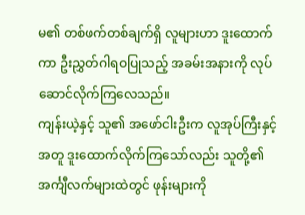မ၏ တစ်ဖက်တစ်ချက်ရှိ လူများဟာ ဒူးထောက်ကာ ဦးညွှတ်ဂါရဝပြုသည့် အခမ်းအနားကို လုပ်ဆောင်လိုက်ကြလေသည်။
ကျန်းယဲ့နှင့် သူ၏ အဖော်ငါးဦးက လူအုပ်ကြီးနှင့်အတူ ဒူးထောက်လိုက်ကြသော်လည်း သူတို့၏ အင်္ကျီလက်များထဲတွင် ဖုန်းများကို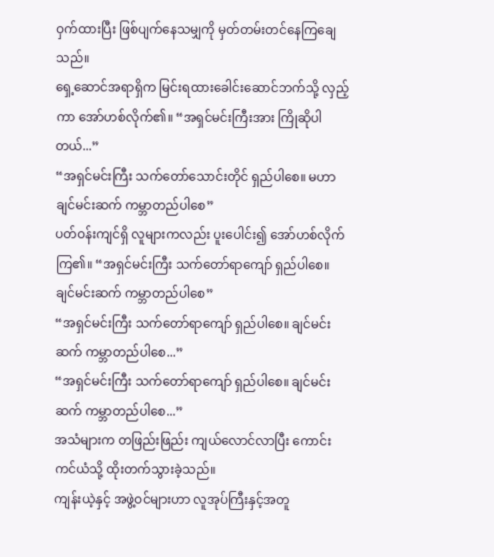ဝှက်ထားပြီး ဖြစ်ပျက်နေသမျှကို မှတ်တမ်းတင်နေကြချေသည်။
ရှေ့ဆောင်အရာရှိက မြင်းရထားခေါင်းဆောင်ဘက်သို့ လှည့်ကာ အော်ဟစ်လိုက်၏။ “အရှင်မင်းကြီးအား ကြိုဆိုပါတယ်...”
“အရှင်မင်းကြီး သက်တော်သောင်းတိုင် ရှည်ပါစေ။ မဟာချင်မင်းဆက် ကမ္ဘာတည်ပါစေ”
ပတ်ဝန်းကျင်ရှိ လူများကလည်း ပူးပေါင်း၍ အော်ဟစ်လိုက်ကြ၏။ “အရှင်မင်းကြီး သက်တော်ရာကျော် ရှည်ပါစေ။ ချင်မင်းဆက် ကမ္ဘာတည်ပါစေ”
“အရှင်မင်းကြီး သက်တော်ရာကျော် ရှည်ပါစေ။ ချင်မင်းဆက် ကမ္ဘာတည်ပါစေ...”
“အရှင်မင်းကြီး သက်တော်ရာကျော် ရှည်ပါစေ။ ချင်မင်းဆက် ကမ္ဘာတည်ပါစေ...”
အသံများက တဖြည်းဖြည်း ကျယ်လောင်လာပြီး ကောင်းကင်ယံသို့ ထိုးတက်သွားခဲ့သည်။
ကျန်းယဲ့နှင့် အဖွဲ့ဝင်များဟာ လူအုပ်ကြီးနှင့်အတူ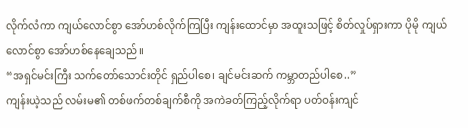လိုက်လံကာ ကျယ်လောင်စွာ အော်ဟစ်လိုက်ကြပြီး ကျန်းထောင်မှာ အထူးသဖြင့် စိတ်လှုပ်ရှားကာ ပိုမို ကျယ်လောင်စွာ အော်ဟစ်နေချေသည်။
“အရှင်မင်းကြီး သက်တော်သောင်းတိုင် ရှည်ပါစေ၊ ချင်မင်းဆက် ကမ္ဘာတည်ပါစေ..”
ကျန်းယဲ့သည် လမ်းမ၏ တစ်ဖက်တစ်ချက်စီကို အကဲခတ်ကြည့်လိုက်ရာ ပတ်ဝန်းကျင်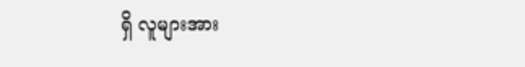ရှိ လူများအား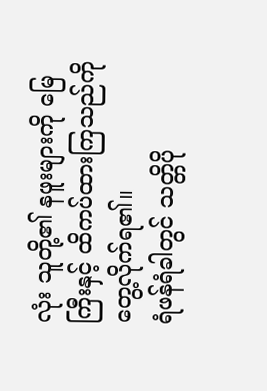လုံး သူတို့၏ နဖူးများကို မြေကြီးနှင့် ထိကပ်ထားကြသည်ကို တွေ့လိုက်ရ၏။
ရံဖန်ရံခါတွင် သတ္တိပို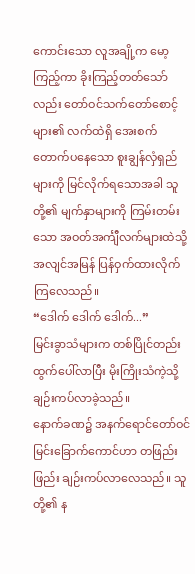ကောင်းသော လူအချို့က မော့ကြည့်ကာ ခိုးကြည့်တတ်သော်လည်း တော်ဝင်သက်တော်စောင့်များ၏ လက်ထဲရှိ အေးစက် တောက်ပနေသော စူးချွန်လှံရှည်များကို မြင်လိုက်ရသောအခါ သူတို့၏ မျက်နှာများကို ကြမ်းတမ်းသော အဝတ်အင်္ကျီလက်များထဲသို့ အလျင်အမြန် ပြန်ဝှက်ထားလိုက်ကြလေသည်။
“ဒေါက် ဒေါက် ဒေါက်...”
မြင်းခွာသံများက တစ်ပြိုင်တည်း ထွက်ပေါ်လာပြီး မိုးကြိုးသံကဲ့သို့ ချဉ်းကပ်လာခဲ့သည်။
နောက်ခဏ၌ အနက်ရောင်တော်ဝင်မြင်းခြောက်ကောင်ဟာ တဖြည်းဖြည်း ချဉ်းကပ်လာလေသည်။ သူတို့၏ န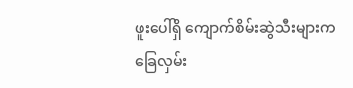ဖူးပေါ်ရှိ ကျောက်စိမ်းဆွဲသီးများက ခြေလှမ်း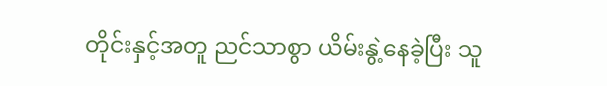တိုင်းနှင့်အတူ ညင်သာစွာ ယိမ်းနွဲ့နေခဲ့ပြီး သူ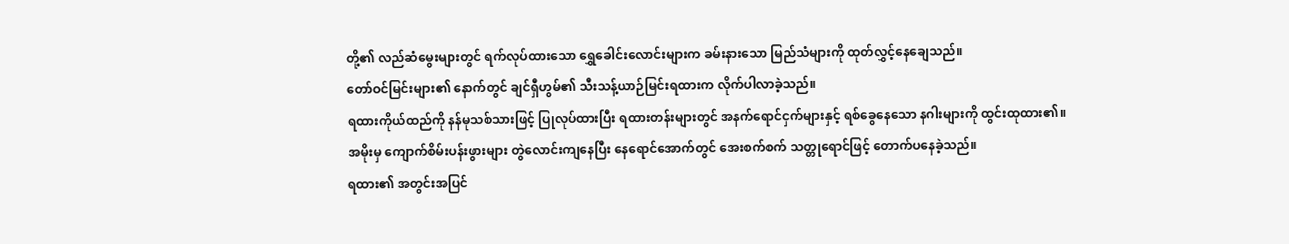တို့၏ လည်ဆံမွေးများတွင် ရက်လုပ်ထားသော ရွှေခေါင်းလောင်းများက ခမ်းနားသော မြည်သံများကို ထုတ်လွှင့်နေချေသည်။
တော်ဝင်မြင်းများ၏ နောက်တွင် ချင်ရှီဟွမ်၏ သီးသန့်ယာဉ်မြင်းရထားက လိုက်ပါလာခဲ့သည်။
ရထားကိုယ်ထည်ကို နန်မုသစ်သားဖြင့် ပြုလုပ်ထားပြီး ရထားတန်းများတွင် အနက်ရောင်ငှက်များနှင့် ရစ်ခွေနေသော နဂါးများကို ထွင်းထုထား၏။
အမိုးမှ ကျောက်စိမ်းပန်းဖွားများ တွဲလောင်းကျနေပြီး နေရောင်အောက်တွင် အေးစက်စက် သတ္တုရောင်ဖြင့် တောက်ပနေခဲ့သည်။
ရထား၏ အတွင်းအပြင်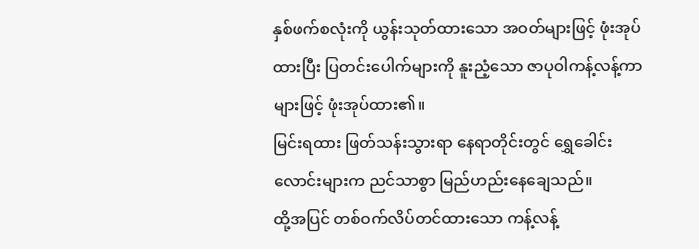နှစ်ဖက်စလုံးကို ယွန်းသုတ်ထားသော အဝတ်များဖြင့် ဖုံးအုပ်ထားပြီး ပြတင်းပေါက်များကို နူးညံ့သော ဇာပုဝါကန့်လန့်ကာများဖြင့် ဖုံးအုပ်ထား၏။
မြင်းရထား ဖြတ်သန်းသွားရာ နေရာတိုင်းတွင် ရွှေခေါင်းလောင်းများက ညင်သာစွာ မြည်ဟည်းနေချေသည်။
ထို့အပြင် တစ်ဝက်လိပ်တင်ထားသော ကန့်လန့်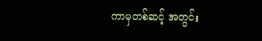ကာမှတစ်ဆင့် အတွင်း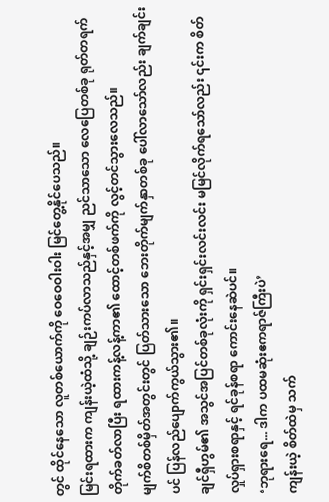တွင် ထိုင်နေသော လူတစ်ယောက်ကို ဝေဝေဝါးဝါး မြင်တွေ့နိုင်ပေသည်။
မြင်းရထားက ကျန်းယဲ့ထံသို့ ချဉ်းကပ်လာသည်နှင့်အမျှ ညင်သာသော လေပြေတစ်ခု ရုတ်တရက် တိုက်ခတ်လာပြီး ရထားကန့်လန့်ကာ၏ ထောင့်တစ်ဖက်ကို လွင့်တင်သွားလေသည်။
မျက်စိတစ်မှိတ်အတွင်းတွင် ပြတ်သားသော ဘေးတိုက်မျက်နှာတစ်ခု ပေါ်လာသော်လည်း ချက်ချင်းပင် ပြန်လည်ပျောက်ကွယ်သွား၏။
ချင်ရှီဟွမ်၏ အသွင်အပြင်တစ်ခုလုံးကို ရှင်းရှင်းလင်းလင်း မမြင်လိုက်ရသော်လည်း ၎င်းက စိတ်လှုပ်ရှားစရာနှင့် ရင်ခုန်စရာ ကောင်းနေဆဲပင်။
‘ဘုရားရေ... ဒါက ပထမဆုံးဧကရာဇ်ကြီးပဲ’
ကျန်းယဲ့ စိတ်ထဲမှ သက်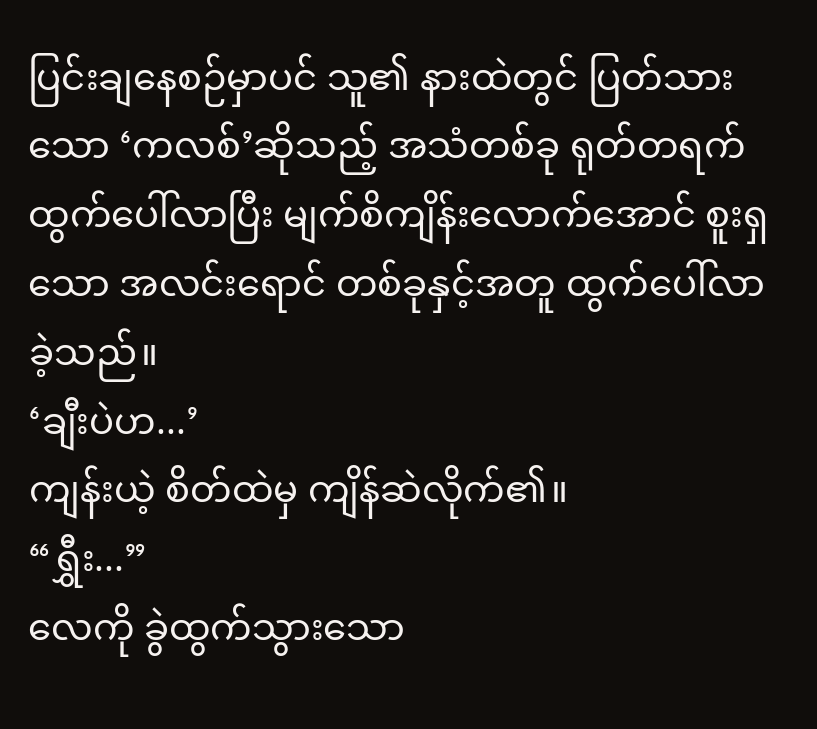ပြင်းချနေစဉ်မှာပင် သူ၏ နားထဲတွင် ပြတ်သားသော ‘ကလစ်’ဆိုသည့် အသံတစ်ခု ရုတ်တရက် ထွက်ပေါ်လာပြီး မျက်စိကျိန်းလောက်အောင် စူးရှသော အလင်းရောင် တစ်ခုနှင့်အတူ ထွက်ပေါ်လာခဲ့သည်။
‘ချီးပဲဟ...’
ကျန်းယဲ့ စိတ်ထဲမှ ကျိန်ဆဲလိုက်၏။
“ရွှီး...”
လေကို ခွဲထွက်သွားသော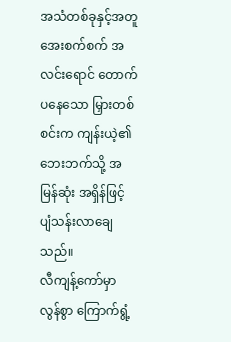အသံတစ်ခုနှင့်အတူ အေးစက်စက် အလင်းရောင် တောက်ပနေသော မြှားတစ်စင်းက ကျန်းယဲ့၏ ဘေးဘက်သို့ အမြန်ဆုံး အရှိန်ဖြင့် ပျံသန်းလာချေသည်။
လီကျန့်ကော်မှာ လွန်စွာ ကြောက်ရွံ့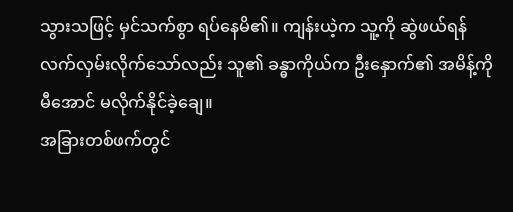သွားသဖြင့် မှင်သက်စွာ ရပ်နေမိ၏။ ကျန်းယဲ့က သူ့ကို ဆွဲဖယ်ရန် လက်လှမ်းလိုက်သော်လည်း သူ၏ ခန္ဓာကိုယ်က ဦးနှောက်၏ အမိန့်ကို မီအောင် မလိုက်နိုင်ခဲ့ချေ။
အခြားတစ်ဖက်တွင်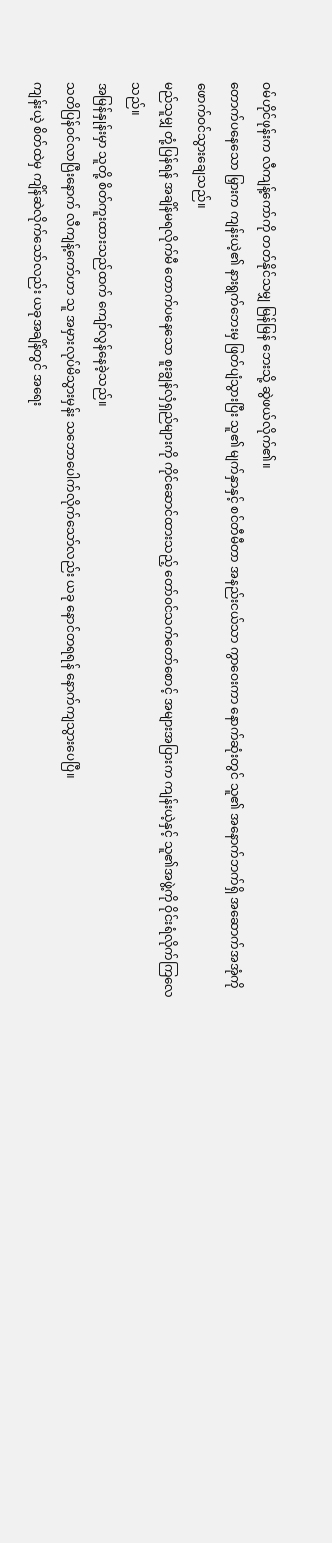ဝမ်ဟိုင်ဖုန်းက လီကျန့်ကော်ကို တတ်နိုင်သမျှ မြန်မြန် ဘေးသို့ ဆွဲဖယ်လိုက်၏။
တောက်ပနေသော မြှားက ကျန်းယဲ့၏ နားရွက်ဘေးမှ ဖြတ်ပျံသွားပြီး သူ၏ မျက်နှာနှင့် စင်တီမီတာ အနည်းငယ်သာ ကွာဝေးကာ နောက်ဆုံးတွင် သူ၏ အနောက်ဘက်ရှိ အဆောက်အအုံကို ဖောက်ဝင်သွားချေသည်။
မည်သူမျှ တုံ့ပြန်ရန် အချိန်မရလိုက်မီ တောက်ပနေသော စူးချွန်လှံရှည်များကို ကိုင်ဆောင်ထားသည့် တော်ဝင်သက်တော်စောင့် အများအပြားက ကျန်းယဲ့နှင့် သူ၏အဖွဲ့ကို ဝိုင်းရံလိုက်ကြလေသည်။
အမြန်နှုန်းမှာ သူတို့ စိတ်ကူးထားသည်ထက် ကျော်လွန်နေခဲ့သည်။
သတိပြန်ဝင်လာပြီးနောက် လီကျန့်ကော်ဟာ သူ အမှားလုပ်မိသွားမှန်း သဘောပေါက်လိုက်သော်လည်း ယခု နောင်တရရန် နောက်ကျသွားပေပြီ။
ကျန်းယဲ့ စိတ်ထဲမှ ကျိန်ဆဲလိုက်သော်လည်း ယခုအချိန်တွင် အရေး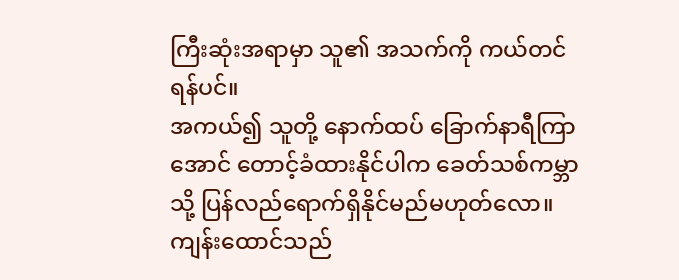ကြီးဆုံးအရာမှာ သူ၏ အသက်ကို ကယ်တင်ရန်ပင်။
အကယ်၍ သူတို့ နောက်ထပ် ခြောက်နာရီကြာအောင် တောင့်ခံထားနိုင်ပါက ခေတ်သစ်ကမ္ဘာသို့ ပြန်လည်ရောက်ရှိနိုင်မည်မဟုတ်လော။
ကျန်းထောင်သည်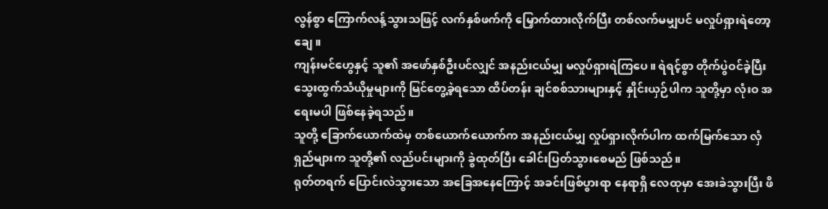လွန်စွာ ကြောက်လန့်သွားသဖြင့် လက်နှစ်ဖက်ကို မြှောက်ထားလိုက်ပြီး တစ်လက်မမျှပင် မလှုပ်ရှားရဲတော့ချေ။
ကျန်းမင်ဟွေနှင့် သူ၏ အဖော်နှစ်ဦးပင်လျှင် အနည်းငယ်မျှ မလှုပ်ရှားရဲကြပေ။ ရဲရင့်စွာ တိုက်ပွဲဝင်ခဲ့ပြီး သွေးထွက်သံယိုမှုများကို မြင်တွေ့ခဲ့ရသော ထိပ်တန်း ချင်စစ်သားများနှင့် နှိုင်းယှဉ်ပါက သူတို့မှာ လုံးဝ အရေးမပါ ဖြစ်နေခဲ့ရသည်။
သူတို့ ခြောက်ယောက်ထဲမှ တစ်ယောက်ယောက်က အနည်းငယ်မျှ လှုပ်ရှားလိုက်ပါက ထက်မြက်သော လှံရှည်များက သူတို့၏ လည်ပင်းများကို ခွဲထုတ်ပြီး ခေါင်းပြတ်သွားစေမည် ဖြစ်သည်။
ရုတ်တရက် ပြောင်းလဲသွားသော အခြေအနေကြောင့် အခင်းဖြစ်ပွားရာ နေရာရှိ လေထုမှာ အေးခဲသွားပြီး ဖိ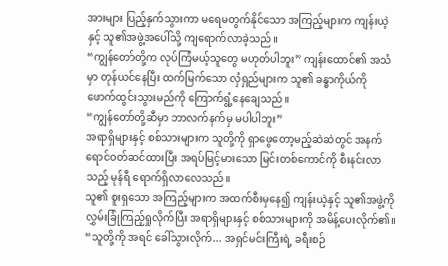အားများ ပြည့်နှက်သွားကာ မရေမတွက်နိုင်သော အကြည့်များက ကျန်းယဲ့နှင့် သူ၏အဖွဲ့အပေါ်သို့ ကျရောက်လာခဲ့သည်။
“ကျွန်တော်တို့က လုပ်ကြံမယ့်သူတွေ မဟုတ်ပါဘူး” ကျန်းထောင်၏ အသံမှာ တုန်ယင်နေပြီး ထက်မြက်သော လှံရှည်များက သူ၏ ခန္ဓာကိုယ်ကို ဖောက်ထွင်းသွားမည်ကို ကြောက်ရွံ့နေချေသည်။
“ကျွန်တော်တို့ဆီမှာ ဘာလက်နက်မှ မပါပါဘူး”
အရာရှိများနှင့် စစ်သားများက သူတို့ကို ရှာဖွေတော့မည့်ဆဲဆဲတွင် အနက်ရောင်ဝတ်ဆင်ထားပြီး အရပ်မြင့်မားသော မြင်းတစ်ကောင်ကို စီးနင်းလာသည့် မုန်ရီ ရောက်ရှိလာလေသည်။
သူ၏ စူးရှသော အကြည့်များက အထက်စီးမှနေ၍ ကျန်းယဲ့နှင့် သူ၏အဖွဲ့ကို လွှမ်းခြုံကြည့်ရှုလိုက်ပြီး အရာရှိများနှင့် စစ်သားများကို အမိန့်ပေးလိုက်၏။ “သူတို့ကို အရင် ခေါ်သွားလိုက်... အရှင်မင်းကြီးရဲ့ ခရီးစဉ်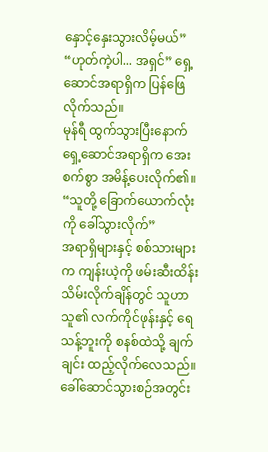နှောင့်နှေးသွားလိမ့်မယ်”
“ဟုတ်ကဲ့ပါ... အရှင်” ရှေ့ဆောင်အရာရှိက ပြန်ဖြေလိုက်သည်။
မုန်ရီ ထွက်သွားပြီးနောက် ရှေ့ဆောင်အရာရှိက အေးစက်စွာ အမိန့်ပေးလိုက်၏။ “သူတို့ ခြောက်ယောက်လုံးကို ခေါ်သွားလိုက်”
အရာရှိများနှင့် စစ်သားများက ကျန်းယဲ့ကို ဖမ်းဆီးထိန်းသိမ်းလိုက်ချိန်တွင် သူဟာ သူ၏ လက်ကိုင်ဖုန်းနှင့် ရေသန့်ဘူးကို စနစ်ထဲသို့ ချက်ချင်း ထည့်လိုက်လေသည်။
ခေါ်ဆောင်သွားစဉ်အတွင်း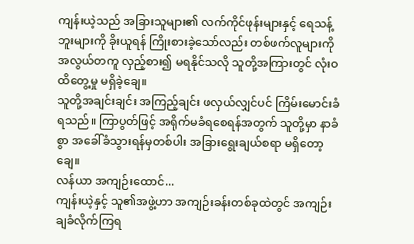ကျန်းယဲ့သည် အခြားသူများ၏ လက်ကိုင်ဖုန်းများနှင့် ရေသန့်ဘူးများကို ခိုးယူရန် ကြိုးစားခဲ့သော်လည်း တစ်ဖက်လူများကို အလွယ်တကူ လှည့်စား၍ မရနိုင်သလို သူတို့အကြားတွင် လုံးဝ ထိတွေ့မှု မရှိခဲ့ချေ။
သူတို့အချင်းချင်း အကြည့်ချင်း ဖလှယ်လျှင်ပင် ကြိမ်းမောင်းခံရသည်။ ကြာပွတ်ဖြင့် အရိုက်မခံရစေရန်အတွက် သူတို့မှာ နာခံစွာ အခေါ်ခံသွားရန်မှတစ်ပါး အခြားရွေးချယ်စရာ မရှိတော့ချေ။
လန်ယာ အကျဉ်းထောင်...
ကျန်းယဲ့နှင့် သူ၏အဖွဲ့ဟာ အကျဉ်းခန်းတစ်ခုထဲတွင် အကျဉ်းချခံလိုက်ကြရ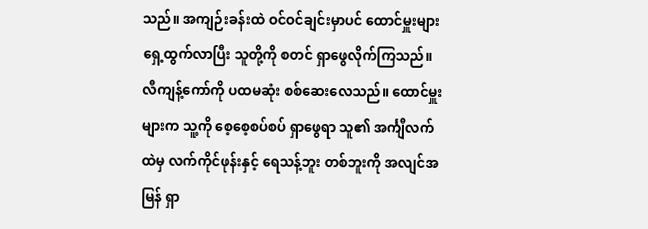သည်။ အကျဉ်းခန်းထဲ ဝင်ဝင်ချင်းမှာပင် ထောင်မှူးများ ရှေ့ထွက်လာပြီး သူတို့ကို စတင် ရှာဖွေလိုက်ကြသည်။
လီကျန့်ကော်ကို ပထမဆုံး စစ်ဆေးလေသည်။ ထောင်မှူးများက သူ့ကို စေ့စေ့စပ်စပ် ရှာဖွေရာ သူ၏ အင်္ကျီလက်ထဲမှ လက်ကိုင်ဖုန်းနှင့် ရေသန့်ဘူး တစ်ဘူးကို အလျင်အမြန် ရှာ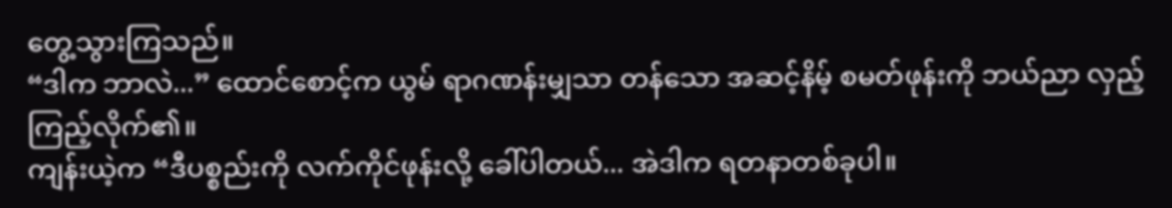တွေ့သွားကြသည်။
“ဒါက ဘာလဲ...” ထောင်စောင့်က ယွမ် ရာဂဏန်းမျှသာ တန်သော အဆင့်နိမ့် စမတ်ဖုန်းကို ဘယ်ညာ လှည့်ကြည့်လိုက်၏။
ကျန်းယဲ့က “ဒီပစ္စည်းကို လက်ကိုင်ဖုန်းလို့ ခေါ်ပါတယ်... အဲဒါက ရတနာတစ်ခုပါ။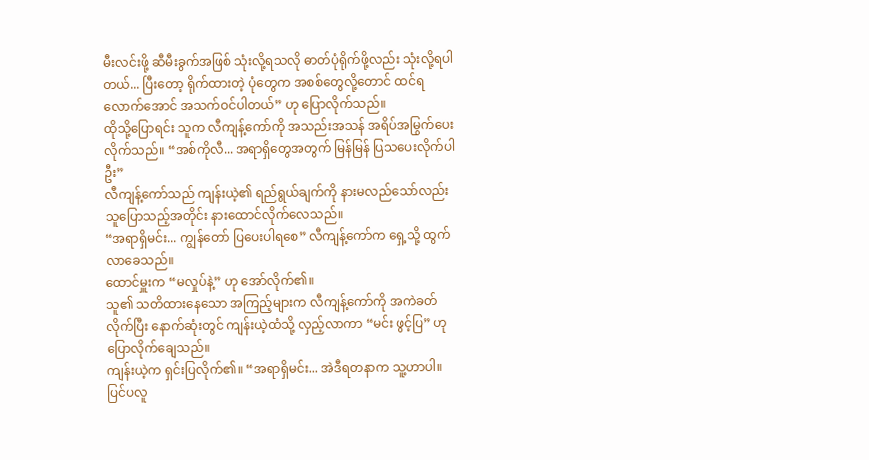မီးလင်းဖို့ ဆီမီးခွက်အဖြစ် သုံးလို့ရသလို ဓာတ်ပုံရိုက်ဖို့လည်း သုံးလို့ရပါတယ်... ပြီးတော့ ရိုက်ထားတဲ့ ပုံတွေက အစစ်တွေလို့တောင် ထင်ရလောက်အောင် အသက်ဝင်ပါတယ်” ဟု ပြောလိုက်သည်။
ထိုသို့ပြောရင်း သူက လီကျန့်ကော်ကို အသည်းအသန် အရိပ်အမြွက်ပေးလိုက်သည်။ “အစ်ကိုလီ... အရာရှိတွေအတွက် မြန်မြန် ပြသပေးလိုက်ပါဦး”
လီကျန့်ကော်သည် ကျန်းယဲ့၏ ရည်ရွယ်ချက်ကို နားမလည်သော်လည်း သူပြောသည့်အတိုင်း နားထောင်လိုက်လေသည်။
“အရာရှိမင်း... ကျွန်တော် ပြပေးပါရစေ” လီကျန့်ကော်က ရှေ့သို့ ထွက်လာခေသည်။
ထောင်မှူးက “မလှုပ်နဲ့” ဟု အော်လိုက်၏။
သူ၏ သတိထားနေသော အကြည့်များက လီကျန့်ကော်ကို အကဲခတ်လိုက်ပြီး နောက်ဆုံးတွင် ကျန်းယဲ့ထံသို့ လှည့်လာကာ “မင်း ဖွင့်ပြ” ဟု ပြောလိုက်ချေသည်။
ကျန်းယဲ့က ရှင်းပြလိုက်၏။ “အရာရှိမင်း... အဲဒီရတနာက သူ့ဟာပါ။ ပြင်ပလူ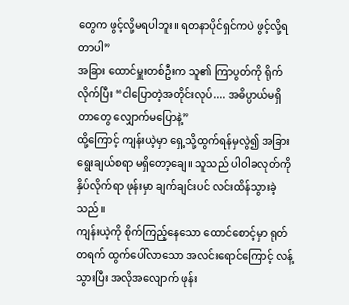တွေက ဖွင့်လို့မရပါဘူး။ ရတနာပိုင်ရှင်ကပဲ ဖွင့်လို့ရတာပါ”
အခြား ထောင်မှူးတစ်ဦးက သူ၏ ကြာပွတ်ကို ရိုက်လိုက်ပြီး “ငါပြောတဲ့အတိုင်းလုပ်.... အဓိပ္ပာယ်မရှိတာတွေ လျှောက်မပြောနဲ့”
ထို့ကြောင့် ကျန်းယဲ့မှာ ရှေ့သို့ထွက်ရန်မှလွဲ၍ အခြားရွေးချယ်စရာ မရှိတော့ချေ။ သူသည် ပါဝါခလုတ်ကို နှိပ်လိုက်ရာ ဖုန်းမှာ ချက်ချင်းပင် လင်းထိန်သွားခဲ့သည်။
ကျန်းယဲ့ကို စိုက်ကြည့်နေသော ထောင်စောင့်မှာ ရုတ်တရက် ထွက်ပေါ်လာသော အလင်းရောင်ကြောင့် လန့်သွားပြီး အလိုအလျောက် ဖုန်း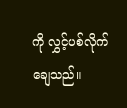ကို လွှင့်ပစ်လိုက်ချေသည်။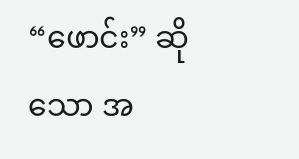“ဖောင်း” ဆိုသော အ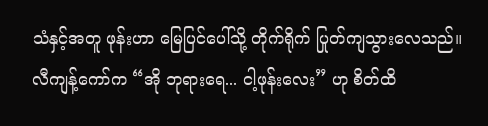သံနှင့်အတူ ဖုန်းဟာ မြေပြင်ပေါ်သို့ တိုက်ရိုက် ပြုတ်ကျသွားလေသည်။
လီကျန့်ကော်က “အို ဘုရားရေ... ငါ့ဖုန်းလေး” ဟု စိတ်ထိ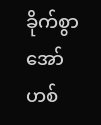ခိုက်စွာ အော်ဟစ်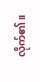လိုက်၏။